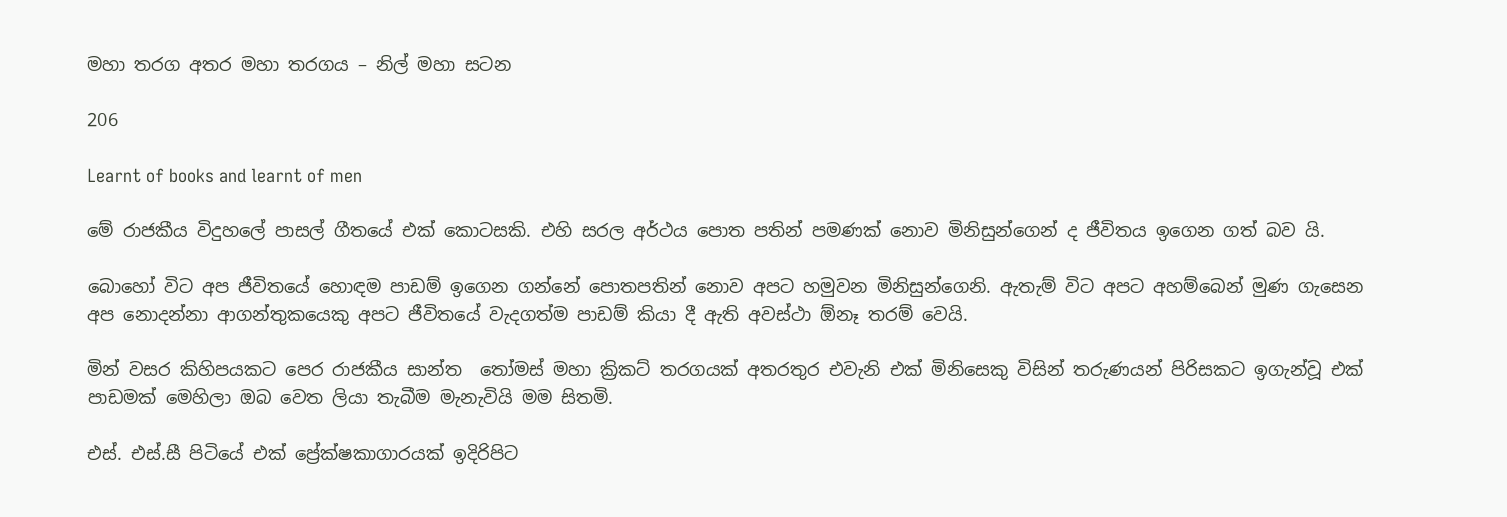මහා තරග අතර මහා තරගය – නිල් මහා සටන

206

Learnt of books and learnt of men

මේ රාජකීය විදුහලේ පාසල් ගීතයේ එක් කොටසකි. එහි සරල අර්ථය පොත පතින් පමණක් නොව මිනිසුන්ගෙන් ද ජීවිතය ඉගෙන ගත් බව යි.

බොහෝ විට අප ජීවිතයේ හොඳම පාඩම් ඉගෙන ගන්නේ පොතපතින් නොව අපට හමුවන මිනිසුන්ගෙනි. ඇතැම් විට අපට අහම්බෙන් මුණ ගැසෙන අප නොදන්නා ආගන්තුකයෙකු අපට ජීවිතයේ වැදගත්ම පාඩම් කියා දී ඇති අවස්ථා ඕනෑ තරම් වෙයි.

මින් වසර කිහිපයකට පෙර රාජකීය සාන්ත  තෝමස් මහා ක්‍රිකට් තරගයක් අතරතුර එවැනි එක් මිනිසෙකු විසින් තරුණයන් පිරිසකට ඉගැන්වූ එක් පාඩමක් මෙහිලා ඔබ වෙත ලියා තැබීම මැනැවියි මම සිතමි.

එස්. එස්.සී පිටියේ එක් ප්‍රේක්ෂකාගාරයක් ඉදිරිපිට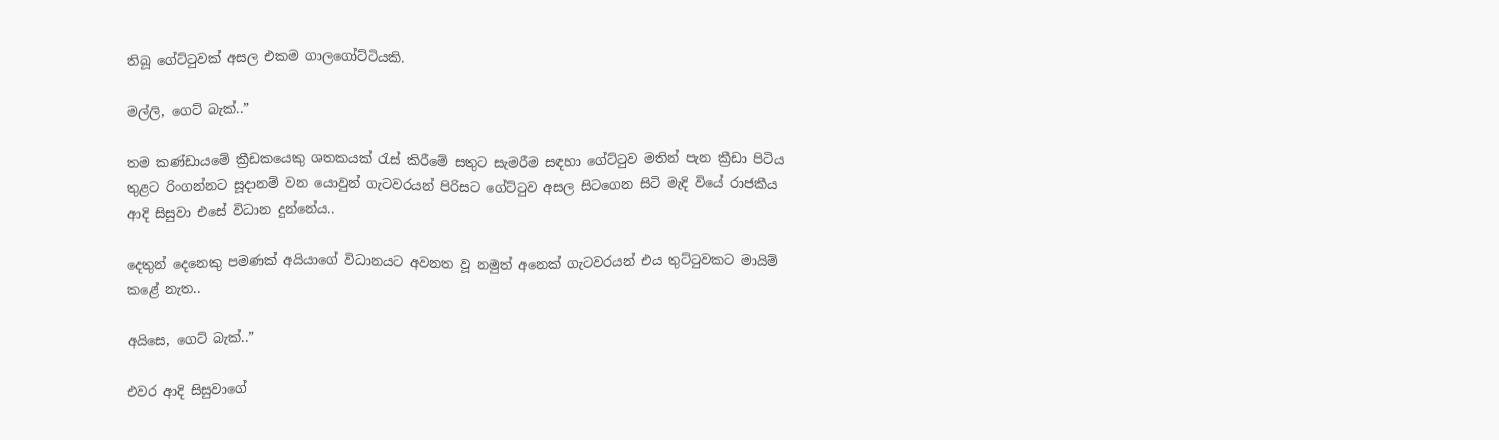තිබූ ගේට්ටුවක් අසල එකම ගාලගෝට්ටියකි.

මල්ලි, ගෙට් බැක්..”

තම කණ්ඩායමේ ක්‍රීඩකයෙකු ශතකයක් රැස් කිරීමේ සතුට සැමරීම සඳහා ගේට්ටුව මතින් පැන ක්‍රීඩා පිටිය තුළට රිංගන්නට සූදානම් වන යොවුන් ගැටවරයන් පිරිසට ගේට්ටුව අසල සිටගෙන සිටි මැදි වියේ රාජකීය ආදි සිසුවා එසේ විධාන දුන්නේය..

දෙතුන් දෙනෙකු පමණක් අයියාගේ විධානයට අවනත වූ නමුත් අනෙක් ගැටවරයන් එය තුට්ටුවකට මායිම් කළේ නැත..

අයිසෙ, ගෙට් බැක්..”

එවර ආදි සිසුවාගේ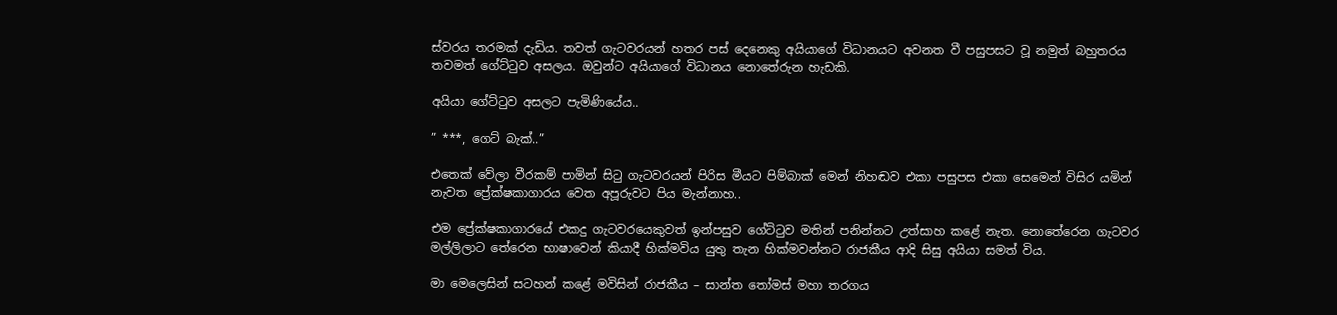ස්වරය තරමක් දැඩිය. තවත් ගැටවරයන් හතර පස් දෙනෙකු අයියාගේ විධානයට අවනත වී පසුපසට වූ නමුත් බහුතරය තවමත් ගේට්ටුව අසලය. ඔවුන්ට අයියාගේ විධානය නොතේරුන හැඩකි.

අයියා ගේට්ටුව අසලට පැමිණියේය..

” ***, ගෙට් බැක්..”

එතෙක් වේලා වීරකම් පාමින් සිටු ගැටවරයන් පිරිස මීයට පිම්බාක් මෙන් නිහඬව එකා පසුපස එකා සෙමෙන් විසිර යමින් නැවත ප්‍රේක්ෂකාගාරය වෙත අපූරුවට පිය මැන්නාහ..

එම ප්‍රේක්ෂකාගාරයේ එකදු ගැටවරයෙකුවත් ඉන්පසුව ගේට්ටුව මතින් පනින්නට උත්සාහ කළේ නැත. නොතේරෙන ගැටවර මල්ලිලාට තේරෙන භාෂාවෙන් කියාදී හික්මවිය යුතු තැන හික්මවන්නට රාජකීය ආදි සිසු අයියා සමත් විය.

මා මෙලෙසින් සටහන් කළේ මවිසින් රාජකීය – සාන්ත තෝමස් මහා තරගය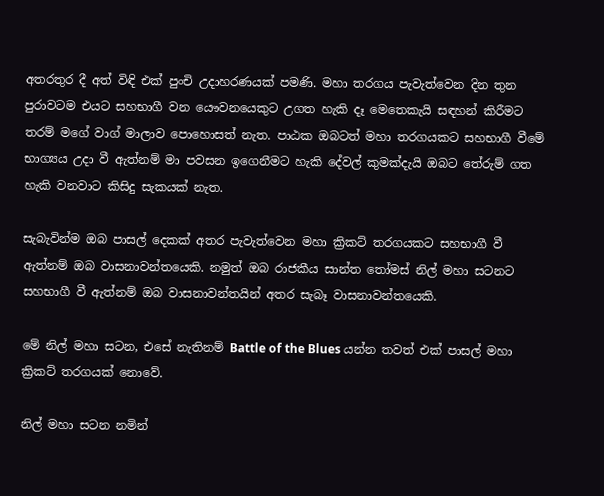අතරතුර දී අත් විඳි එක් පුංචි උදාහරණයක් පමණි. මහා තරගය පැවැත්වෙන දින තුන පුරාවටම එයට සහභාගී වන යෞවනයෙකුට උගත හැකි දෑ මෙතෙකැයි සඳහන් කිරීමට තරම් මගේ වාග් මාලාව පොහොසත් නැත. පාඨක ඔබටත් මහා තරගයකට සහභාගී වීමේ භාග්‍යය උදා වී ඇත්නම් මා පවසන ඉගෙනීමට හැකි දේවල් කුමක්දැයි ඔබට තේරුම් ගත හැකි වනවාට කිසිදු සැකයක් නැත.

සැබැවින්ම ඔබ පාසල් දෙකක් අතර පැවැත්වෙන මහා ක්‍රිකට් තරගයකට සහභාගී වී ඇත්නම් ඔබ වාසනාවන්තයෙකි. නමුත් ඔබ රාජකීය සාන්ත තෝමස් නිල් මහා සටනට සහභාගී වී ඇත්නම් ඔබ වාසනාවන්තයින් අතර සැබෑ වාසනාවන්තයෙකි.

මේ නිල් මහා සටන, එසේ නැතිනම් Battle of the Blues යන්න තවත් එක් පාසල් මහා ක්‍රිකට් තරගයක් නොවේ.

නිල් මහා සටන නමින්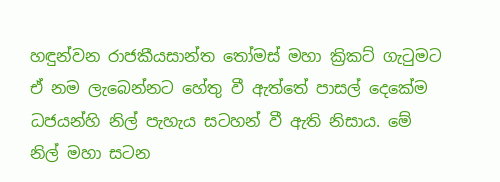හඳුන්වන රාජකීයසාන්ත තෝමස් මහා ක්‍රිකට් ගැටුමට ඒ නම ලැබෙන්නට හේතු වී ඇත්තේ පාසල් දෙකේම ධජයන්හි නිල් පැහැය සටහන් වී ඇති නිසාය. මේ නිල් මහා සටන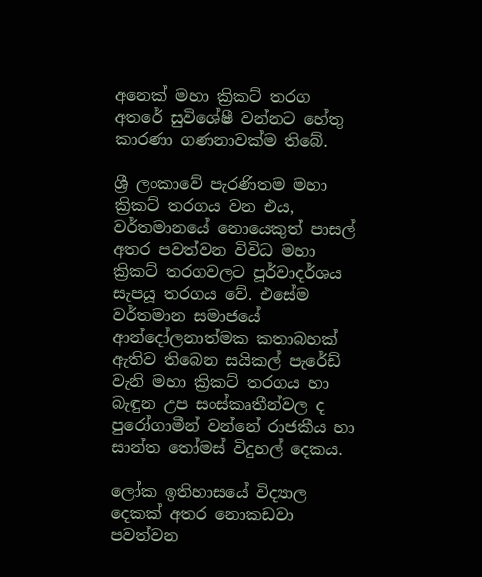අනෙක් මහා ක්‍රිකට් තරග අතරේ සුවිශේෂී වන්නට හේතු කාරණා ගණනාවක්ම තිබේ.

ශ්‍රී ලංකාවේ පැරණිතම මහා ක්‍රිකට් තරගය වන එය, වර්තමානයේ නොයෙකුත් පාසල් අතර පවත්වන විවිධ මහා ක්‍රිකට් තරගවලට පූර්වාදර්ශය සැපයූ තරගය වේ. එසේම වර්තමාන සමාජයේ ආන්දෝලනාත්මක කතාබහක් ඇතිව තිබෙන සයිකල් පැරේඩ් වැනි මහා ක්‍රිකට් තරගය හා බැඳුන උප සංස්කෘතීන්වල ද පුරෝගාමීන් වන්නේ රාජකීය හා සාන්ත තෝමස් විදුහල් දෙකය.

ලෝක ඉතිහාසයේ විද්‍යාල දෙකක් අතර නොකඩවා පවත්වන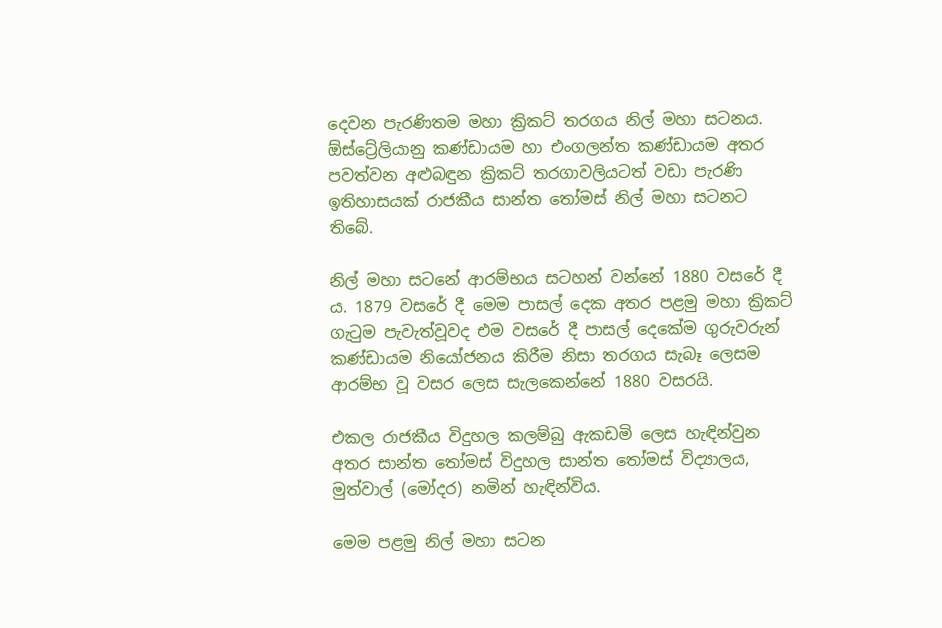දෙවන පැරණිතම මහා ක්‍රිකට් තරගය නිල් මහා සටනය. ඕස්ට්‍රේලියානු කණ්ඩායම හා එංගලන්ත කණ්ඩායම අතර පවත්වන අළුබඳුන ක්‍රිකට් තරගාවලියටත් වඩා පැරණි ඉතිහාසයක් රාජකීය සාන්ත තෝමස් නිල් මහා සටනට තිබේ.

නිල් මහා සටනේ ආරම්භය සටහන් වන්නේ 1880 වසරේ දී ය. 1879 වසරේ දී මෙම පාසල් දෙක අතර පළමු මහා ක්‍රිකට් ගැටුම පැවැත්වූවද එම වසරේ දී පාසල් දෙකේම ගුරුවරුන් කණ්ඩායම නියෝජනය කිරීම නිසා තරගය සැබෑ ලෙසම ආරම්භ වූ වසර ලෙස සැලකෙන්නේ 1880 වසරයි.

එකල රාජකීය විදුහල කලම්බු ඇකඩමි ලෙස හැඳින්වුන අතර සාන්ත තෝමස් විදුහල සාන්ත තෝමස් විද්‍යාලය, මුත්වාල් (මෝදර) නමින් හැඳින්විය.

මෙම පළමු නිල් මහා සටන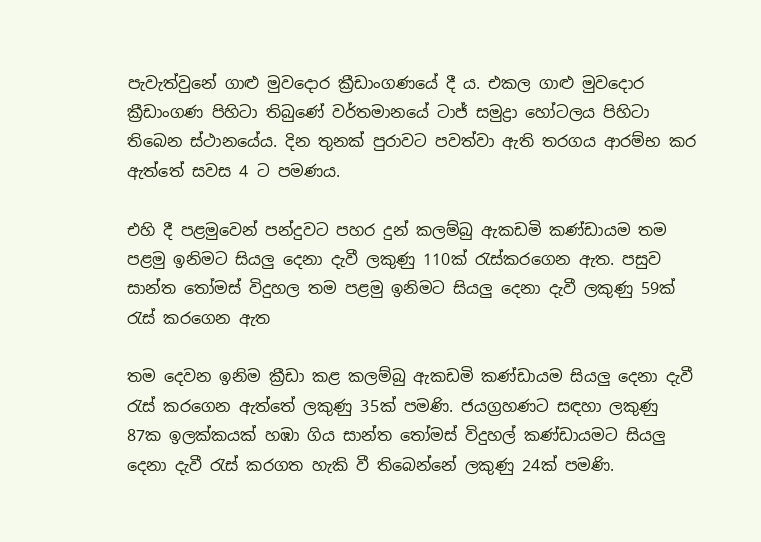පැවැත්වුනේ ගාළු මුවදොර ක්‍රීඩාංගණයේ දී ය. එකල ගාළු මුවදොර ක්‍රීඩාංගණ පිහිටා තිබුණේ වර්තමානයේ ටාජ් සමුද්‍රා හෝටලය පිහිටා තිබෙන ස්ථානයේය. දින තුනක් පුරාවට පවත්වා ඇති තරගය ආරම්භ කර ඇත්තේ සවස 4 ට පමණය.

එහි දී පළමුවෙන් පන්දුවට පහර දුන් කලම්බු ඇකඩමි කණ්ඩායම තම පළමු ඉනිමට සියලු දෙනා දැවී ලකුණු 110ක් රැස්කරගෙන ඇත. පසුව සාන්ත තෝමස් විදුහල තම පළමු ඉනිමට සියලු දෙනා දැවී ලකුණු 59ක් රැස් කරගෙන ඇත

තම දෙවන ඉනිම ක්‍රීඩා කළ කලම්බු ඇකඩමි කණ්ඩායම සියලු දෙනා දැවී රැස් කරගෙන ඇත්තේ ලකුණු 35ක් පමණි. ජයග්‍රහණට සඳහා ලකුණු 87ක ඉලක්කයක් හඹා ගිය සාන්ත තෝමස් විදුහල් කණ්ඩායමට සියලු දෙනා දැවී රැස් කරගත හැකි වී තිබෙන්නේ ලකුණු 24ක් පමණි.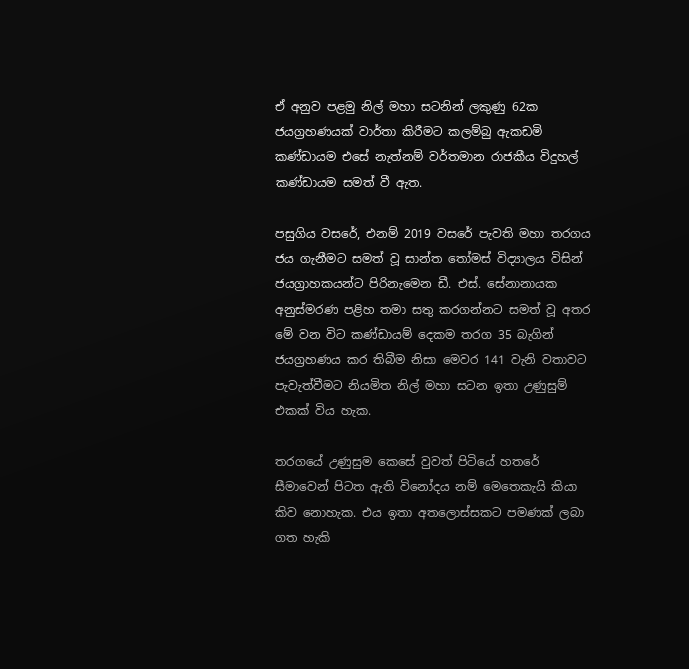ඒ අනුව පළමු නිල් මහා සටනින් ලකුණු 62ක ජයග්‍රහණයක් වාර්තා කිරීමට කලම්බු ඇකඩමි කණ්ඩායම එසේ නැත්නම් වර්තමාන රාජකීය විදුහල් කණ්ඩායම සමත් වී ඇත.

පසුගිය වසරේ, එනම් 2019 වසරේ පැවති මහා තරගය ජය ගැනීමට සමත් වූ සාන්ත තෝමස් විද්‍යාලය විසින් ජයග්‍රාහකයන්ට පිරිනැමෙන ඩී. එස්. සේනානායක අනුස්මරණ පළිහ තමා සතු කරගන්නට සමත් වූ අතර මේ වන විට කණ්ඩායම් දෙකම තරග 35 බැගින් ජයග්‍රහණය කර තිබීම නිසා මෙවර 141 වැනි වතාවට පැවැත්වීමට නියමිත නිල් මහා සටන ඉතා උණුසුම් එකක් විය හැක.

තරගයේ උණුසුම කෙසේ වුවත් පිටියේ හතරේ සීමාවෙන් පිටත ඇති විනෝදය නම් මෙතෙකැයි කියා කිව නොහැක. එය ඉතා අතලොස්සකට පමණක් ලබා ගත හැකි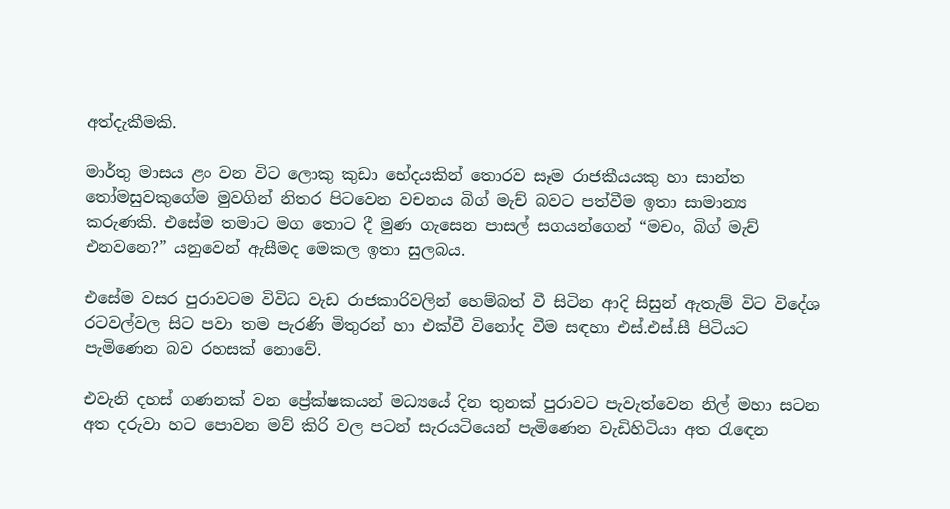අත්දැකීමකි.

මාර්තු මාසය ළං වන විට ලොකු කුඩා භේදයකින් තොරව සෑම රාජකීයයකු හා සාන්ත තෝමසුවකුගේම මුවගින් නිතර පිටවෙන වචනය බිග් මැච් බවට පත්වීම ඉතා සාමාන්‍ය කරුණකි. එසේම තමාට මග තොට දී මුණ ගැසෙන පාසල් සගයන්ගෙන් “මචං, බිග් මැච් එනවනෙ?” යනුවෙන් ඇසීමද මෙකල ඉතා සුලබය.

එසේම වසර පුරාවටම විවිධ වැඩ රාජකාරිවලින් හෙම්බත් වී සිටින ආදි සිසුන් ඇතැම් විට විදේශ රටවල්වල සිට පවා තම පැරණි මිතුරන් හා එක්වී විනෝද වීම සඳහා එස්.එස්.සී පිටියට පැමිණෙන බව රහසක් නොවේ.

එවැනි දහස් ගණනක් වන ප්‍රේක්ෂකයන් මධ්‍යයේ දින තුනක් පුරාවට පැවැත්වෙන නිල් මහා සටන අත දරුවා හට පොවන මව් කිරි වල පටන් සැරයටියෙන් පැමිණෙන වැඩිහිටියා අත රැඳෙන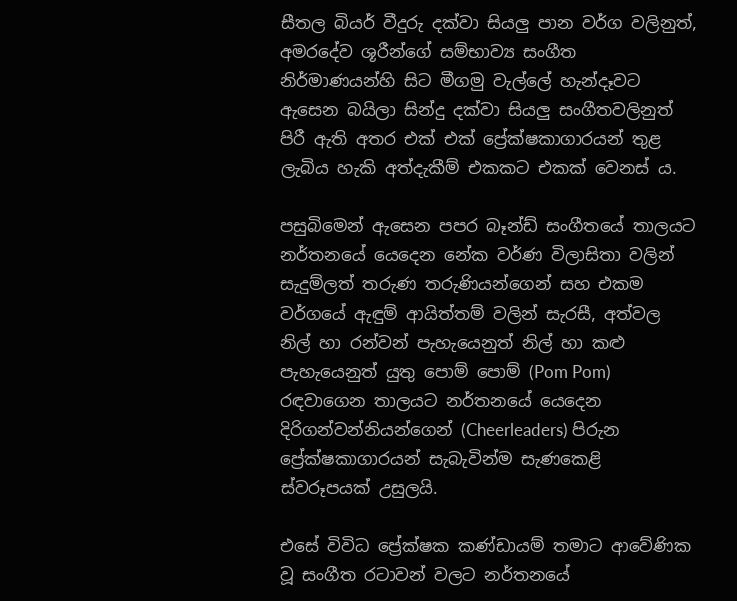සීතල බියර් වීදුරු දක්වා සියලු පාන වර්ග වලිනුත්, අමරදේව ශූරීන්ගේ සම්භාව්‍ය සංගීත නිර්මාණයන්හි සිට මීගමු වැල්ලේ හැන්දෑවට ඇසෙන බයිලා සින්දු දක්වා සියලු සංගීතවලිනුත් පිරී ඇති අතර එක් එක් ප්‍රේක්ෂකාගාරයන් තුළ ලැබිය හැකි අත්දැකීම් එකකට එකක් වෙනස් ය.

පසුබිමෙන් ඇසෙන පපර බෑන්ඩ් සංගීතයේ තාලයට නර්තනයේ යෙදෙන නේක වර්ණ විලාසිතා වලින් සැදුම්ලත් තරුණ තරුණියන්ගෙන් සහ එකම වර්ගයේ ඇඳුම් ආයිත්තම් වලින් සැරසී, අත්වල නිල් හා රන්වන් පැහැයෙනුත් නිල් හා කළු පැහැයෙනුත් යුතු පොම් පොම් (Pom Pom) රඳවාගෙන තාලයට නර්තනයේ යෙදෙන දිරිගන්වන්නියන්ගෙන් (Cheerleaders) පිරුන ප්‍රේක්ෂකාගාරයන් සැබැවින්ම සැණකෙළි ස්වරූපයක් උසුලයි.

එසේ විවිධ ප්‍රේක්ෂක කණ්ඩායම් තමාට ආවේණික වූ සංගීත රටාවන් වලට නර්තනයේ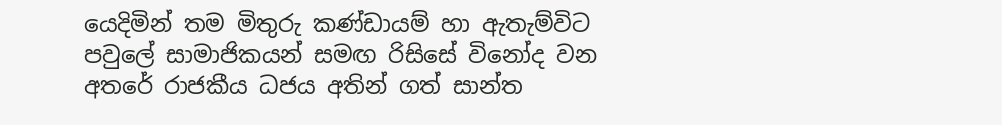යෙදිමින් තම මිතුරු කණ්ඩායම් හා ඇතැම්විට පවුලේ සාමාජිකයන් සමඟ රිසිසේ විනෝද වන අතරේ රාජකීය ධජය අතින් ගත් සාන්ත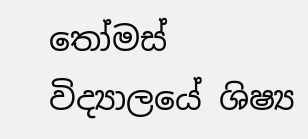තෝමස් විද්‍යාලයේ ශිෂ්‍ය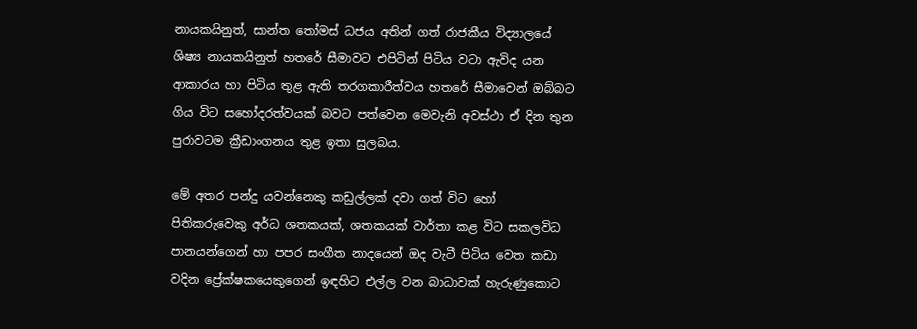නායකයිනුත්, සාන්ත තෝමස් ධජය අතින් ගත් රාජකීය විද්‍යාලයේ ශිෂ්‍ය නායකයිනුත් හතරේ සීමාවට එපිටින් පිටිය වටා ඇවිද යන ආකාරය හා පිටිය තුළ ඇති තරගකාරීත්වය හතරේ සීමාවෙන් ඔබ්බට ගිය විට සහෝදරත්වයක් බවට පත්වෙන මෙවැනි අවස්ථා ඒ දින තුන පුරාවටම ක්‍රීඩාංගනය තුළ ඉතා සුලබය.

මේ අතර පන්දු යවන්නෙකු කඩුල්ලක් දවා ගත් විට හෝ පිතිකරුවෙකු අර්ධ ශතකයක්, ශතකයක් වාර්තා කළ විට සකලවිධ පානයන්ගෙන් හා පපර සංගීත නාදයෙන් ඔද වැටී පිටිය වෙත කඩා වදින ප්‍රේක්ෂකයෙකුගෙන් ඉඳහිට එල්ල වන බාධාවක් හැරුණුකොට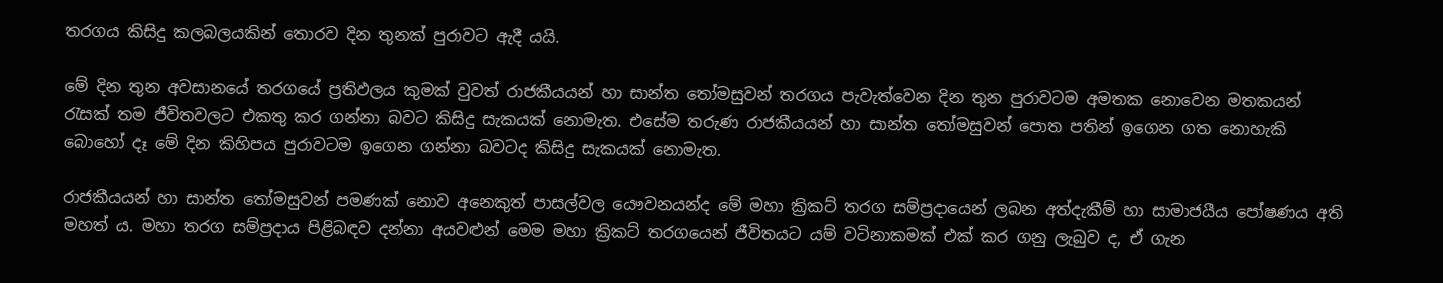තරගය කිසිදු කලබලයකින් තොරව දින තුනක් පුරාවට ඇදී යයි.

මේ දින තුන අවසානයේ තරගයේ ප්‍රතිඵලය කුමක් වුවත් රාජකීයයන් හා සාන්ත තෝමසුවන් තරගය පැවැත්වෙන දින තුන පුරාවටම අමතක නොවෙන මතකයන් රැසක් තම ජීවිතවලට එකතු කර ගන්නා බවට කිසිදු සැකයක් නොමැත. එසේම තරුණ රාජකීයයන් හා සාන්ත තෝමසුවන් පොත පතින් ඉගෙන ගත නොහැකි බොහෝ දෑ මේ දින කිහිපය පුරාවටම ඉගෙන ගන්නා බවටද කිසිදු සැකයක් නොමැත.

රාජකීයයන් හා සාන්ත තෝමසුවන් පමණක් නොව අනෙකුත් පාසල්වල යෞවනයන්ද මේ මහා ක්‍රිකට් තරග සම්ප්‍රදායෙන් ලබන අත්දැකීම් හා සාමාජයීය පෝෂණය අති මහත් ය. මහා තරග සම්ප්‍රදාය පිළිබඳව දන්නා අයවළුන් මෙම මහා ක්‍රිකට් තරගයෙන් ජීවිතයට යම් වටිනාකමක් එක් කර ගනු ලැබුව ද, ඒ ගැන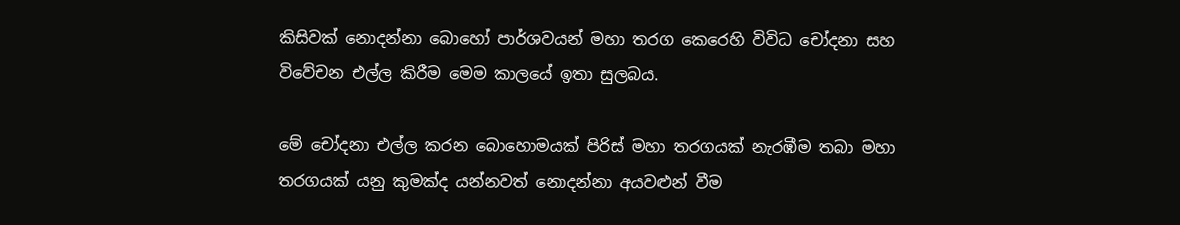කිසිවක් නොදන්නා බොහෝ පාර්ශවයන් මහා තරග කෙරෙහි විවිධ චෝදනා සහ විවේචන එල්ල කිරීම මෙම කාලයේ ඉතා සුලබය.

මේ චෝදනා එල්ල කරන බොහොමයක් පිරිස් මහා තරගයක් නැරඹීම තබා මහා තරගයක් යනු කුමක්ද යන්නවත් නොදන්නා අයවළුන් වීම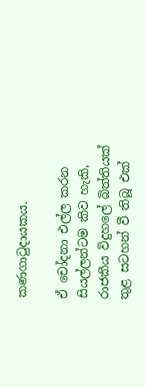කණගාටුදායකය.

ඒ චෝදනා එල්ල කරන සියල්ලන්ටම කිව හැකි, රාජකීය විදුහලේ බිත්තියක් තුළ සටහන් වී තිබූ එක්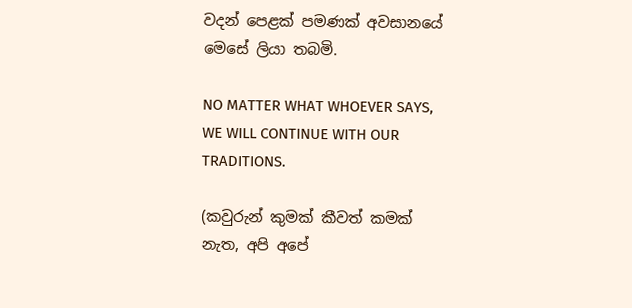වදන් පෙළක් පමණක් අවසානයේ මෙසේ ලියා තබමි.

NO MATTER WHAT WHOEVER SAYS, WE WILL CONTINUE WITH OUR TRADITIONS.

(කවුරුන් කුමක් කීවත් කමක් නැත, අපි අපේ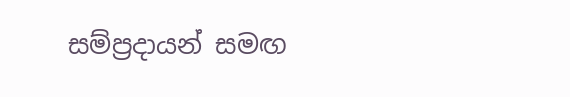සම්ප්‍රදායන් සමඟ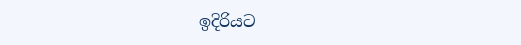ඉදිරියට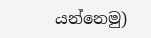යන්නෙමු)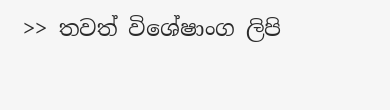>> තවත් විශේෂාංග ලිපි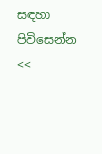සඳහා පිවිසෙන්න <<